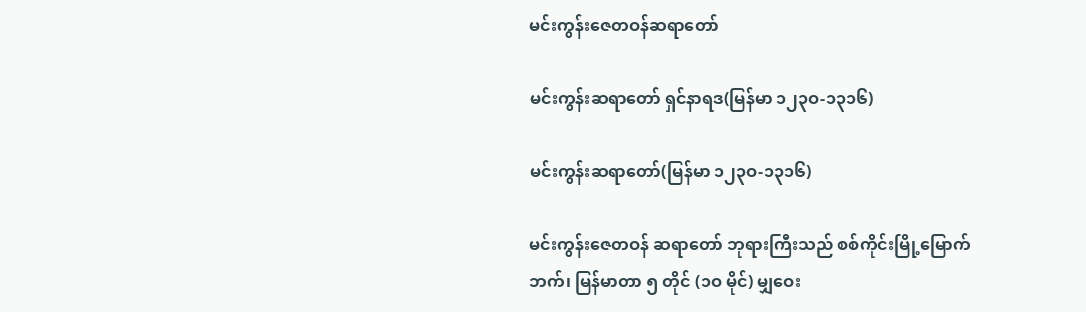မင်းကွန်းဇေတဝန်ဆရာတော်

မင်းကွန်းဆရာတော် ရှင်နာရဒ(မြန်မာ ၁၂၃ဝ-၁၃၁၆)

မင်းကွန်းဆရာတော်(မြန်မာ ၁၂၃ဝ-၁၃၁၆)

မင်းကွန်းဇေတဝန် ဆရာတော် ဘုရားကြီးသည် စစ်ကိုင်းမြို့မြောက်ဘက်၊ မြန်မာတာ ၅ တိုင် (၁ဝ မိုင်) မျှဝေး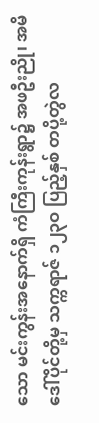သော မင်းကွန်းအနောက်ရှိ ကံကြီးကုန်းရွာ၌ အဖဦးညို၊ အမိဒေါ်ပိုင်တို့မှ သက္ကရာဇ် ၁၂၃ဝ ပြည့်နှစ် တပို့တွဲလ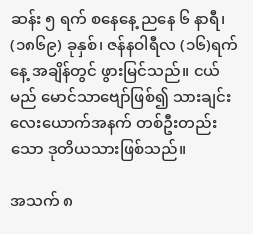ဆန်း ၅ ရက် စနေနေ့ ညနေ ၆ နာရီ၊ (၁၈၆၉) ခုနှစ်၊ ဇန်နဝါရီလ (၁၆)ရက်နေ့ အချိန်တွင် ဖွားမြင်သည်။ ငယ်မည် မောင်သာဗျော်ဖြစ်၍ သားချင်းလေးယောက်အနက် တစ်ဦးတည်းသော ဒုတိယသားဖြစ်သည်။

အသက် ၈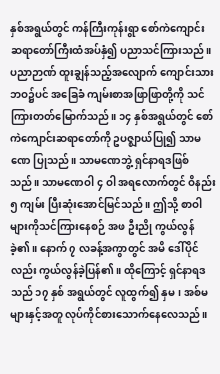နှစ်အရွယ်တွင် ကန်ကြီးကုန်းရွာ စော်ကဲကျောင်း ဆရာတော်ကြီးထံအပ်နှံ၍ ပညာသင်ကြားသည်။ ပညာဉာဏ် ထူးချွန်သည့်အလျောက် ကျောင်းသားဘဝ၌ပင် အခြေခံ ကျမ်းစာအဖြာဖြာတို့ကို သင်ကြားတတ်မြောက်သည်။ ၁၄ နှစ်အရွယ်တွင် စော်ကဲကျောင်းဆရာတော်ကို ဥပဇ္ဈာယ်ပြု၍ သာမဏေ ပြုသည်။ သာမဏေဘွဲ့ ရှင်နာရဒဖြစ်သည်။ သာမဏေဝါ ၄ ဝါ အရလောက်တွင် ဝိနည်း ၅ ကျမ်း ပြီးဆုံးအောင်မြင်သည်။ ဤသို့ စာဝါများကိုသင်ကြားနေစဉ် အဖ ဦးညို ကွယ်လွန်ခဲ့၏။ နောက် ၇ လခန့်အကွာတွင် အမိ ဒေါ်ပိုင်လည်း ကွယ်လွန်ခဲ့ပြန်၏။ ထိုကြောင့် ရှင်နာရဒသည် ၁၇ နှစ် အရွယ်တွင် လူထွက်၍ နှမ၊ အစ်မများနှင့်အတူ လုပ်ကိုင်စားသောက်နေလေသည်။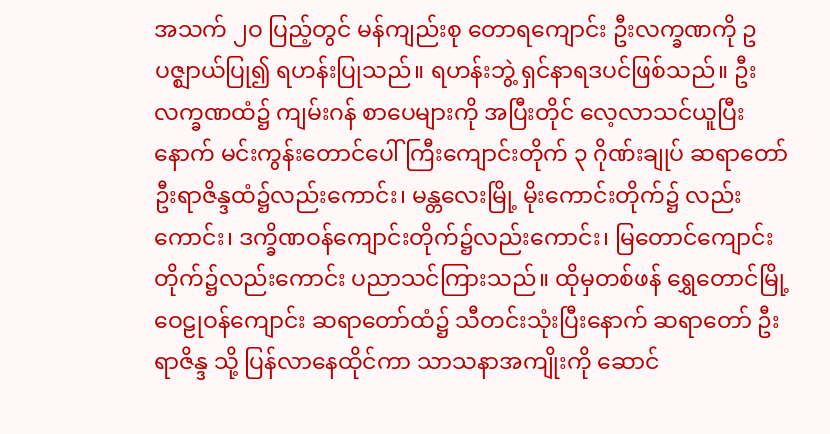အသက် ၂ဝ ပြည့်တွင် မန်ကျည်းစု တောရကျောင်း ဦးလက္ခဏကို ဥပဇ္ဈာယ်ပြု၍ ရဟန်းပြုသည်။ ရဟန်းဘွဲ့ ရှင်နာရဒပင်ဖြစ်သည်။ ဦးလက္ခဏထံ၌ ကျမ်းဂန် စာပေများကို အပြီးတိုင် လေ့လာသင်ယူပြီးနောက် မင်းကွန်းတောင်ပေါ်ကြီးကျောင်းတိုက် ၃ ဂိုဏ်းချုပ် ဆရာတော် ဦးရာဇိန္ဒထံ၌လည်းကောင်း၊ မန္တလေးမြို့ မိုးကောင်းတိုက်၌ လည်းကောင်း၊ ဒက္ခိဏဝန်ကျောင်းတိုက်၌လည်းကောင်း၊ မြတောင်ကျောင်းတိုက်၌လည်းကောင်း ပညာသင်ကြားသည်။ ထိုမှတစ်ဖန် ရွှေတောင်မြို့ ဝေဠုဝန်ကျောင်း ဆရာတော်ထံ၌ သီတင်းသုံးပြီးနောက် ဆရာတော် ဦးရာဇိန္ဒ သို့ ပြန်လာနေထိုင်ကာ သာသနာအကျိုးကို ဆောင်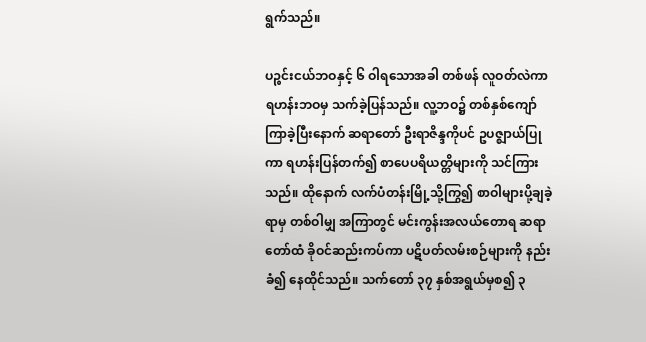ရွက်သည်။

ပဉ္စင်းငယ်ဘဝနှင့် ၆ ဝါရသောအခါ တစ်ဖန် လူဝတ်လဲကာ ရဟန်းဘဝမှ သက်ခဲ့ပြန်သည်။ လူ့ဘဝ၌ တစ်နှစ်ကျော်ကြာခဲ့ပြီးနောက် ဆရာတော် ဦးရာဇိန္ဒကိုပင် ဥပဇ္ဈာယ်ပြုကာ ရဟန်းပြန်တက်၍ စာပေပရိယတ္တိများကို သင်ကြားသည်။ ထိုနောက် လက်ပံတန်းမြို့သို့ကြွ၍ စာဝါများပို့ချခဲ့ရာမှ တစ်ဝါမျှ အကြာတွင် မင်းကွန်းအလယ်တောရ ဆရာတော်ထံ ခိုဝင်ဆည်းကပ်ကာ ပဋိပတ်လမ်းစဉ်များကို နည်းခံ၍ နေထိုင်သည်။ သက်တော် ၃၇ နှစ်အရွယ်မှစ၍ ၃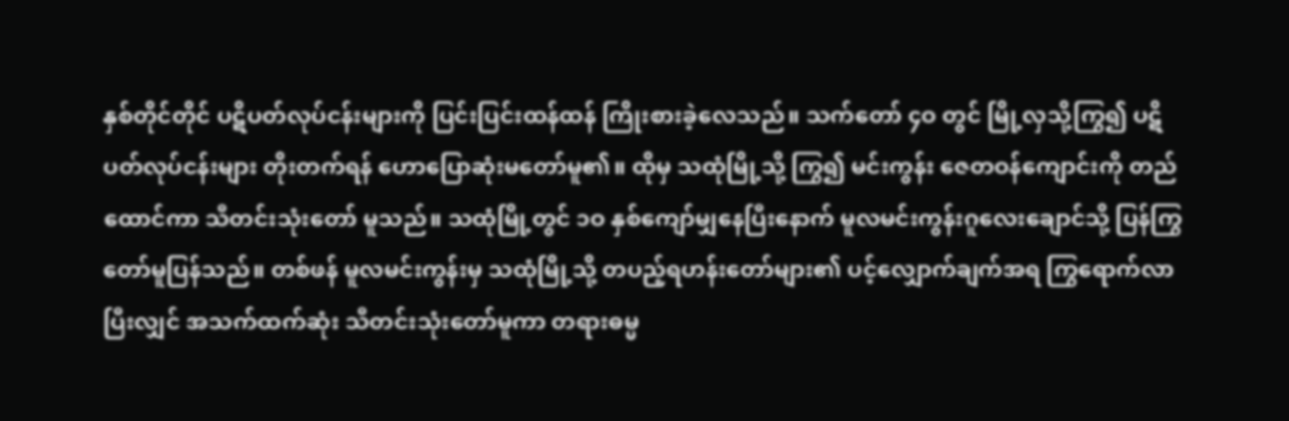နှစ်တိုင်တိုင် ပဋိပတ်လုပ်ငန်းများကို ပြင်းပြင်းထန်ထန် ကြိုးစားခဲ့လေသည်။ သက်တော် ၄ဝ တွင် မြို့လှသို့ကြွ၍ ပဋိပတ်လုပ်ငန်းများ တိုးတက်ရန် ဟောပြောဆုံးမတော်မူ၏။ ထိုမှ သထုံမြို့သို့ ကြွ၍ မင်းကွန်း ဇေတဝန်ကျောင်းကို တည်ထောင်ကာ သီတင်းသုံးတော် မူသည်။ သထုံမြို့တွင် ၁ဝ နှစ်ကျော်မျှနေပြီးနောက် မူလမင်းကွန်းဂူလေးချောင်သို့ ပြန်ကြွတော်မူပြန်သည်။ တစ်ဖန် မူလမင်းကွန်းမှ သထုံမြို့သို့ တပည့်ရဟန်းတော်များ၏ ပင့်လျှောက်ချက်အရ ကြွရောက်လာပြီးလျှင် အသက်ထက်ဆုံး သီတင်းသုံးတော်မူကာ တရားဓမ္မ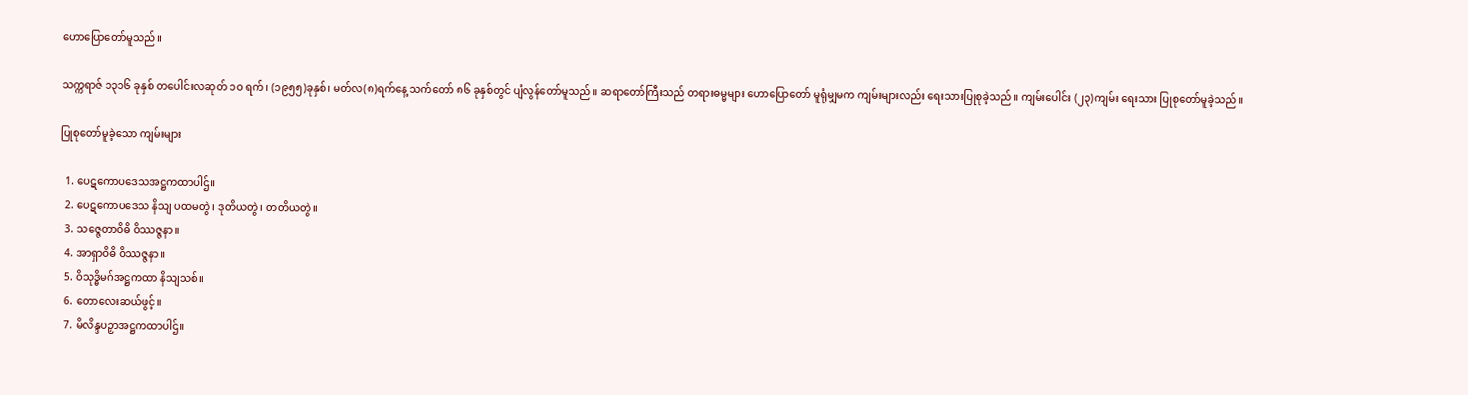ဟောပြောတော်မူသည်။

သက္ကရာဇ် ၁၃၁၆ ခုနှစ် တပေါင်းလဆုတ် ၁ဝ ရက်၊ (၁၉၅၅)ခုနှစ်၊ မတ်လ(၈)ရက်နေ့ သက်တော် ၈၆ ခုနှစ်တွင် ပျံလွန်တော်မူသည်။ ဆရာတော်ကြီးသည် တရားဓမ္မများ ဟောပြောတော် မူရုံမျှမက ကျမ်းများလည်း ရေးသားပြုစုခဲ့သည်။ ကျမ်းပေါင်း (၂၃)ကျမ်း ရေးသား ပြုစုတော်မူခဲ့သည်။

ပြုစုတော်မူခဲ့သော ကျမ်းများ

  1. ပေဋကောပဒေသအဋ္ဌကထာပါဌ်။
  2. ပေဋကောပဒေသ နိသျ ပထမတွဲ၊ ဒုတိယတွဲ၊ တတိယတွဲ။
  3. သဇ္ဇေတာဝိဓိ ဝိဿဇ္ဇနာ။
  4. အာရှာဝိဓိ ဝိဿဇ္ဇနာ။
  5. ဝိသုဒ္ဓိမဂ်အဋ္ဌကထာ နိသျသစ်။
  6. တောလေးဆယ်ဖွင့်။
  7. မိလိန္ဒပဉှာအဋ္ဌကထာပါဌ်။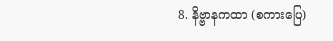8. နိဗ္ဗာနကထာ (စကားပြေ)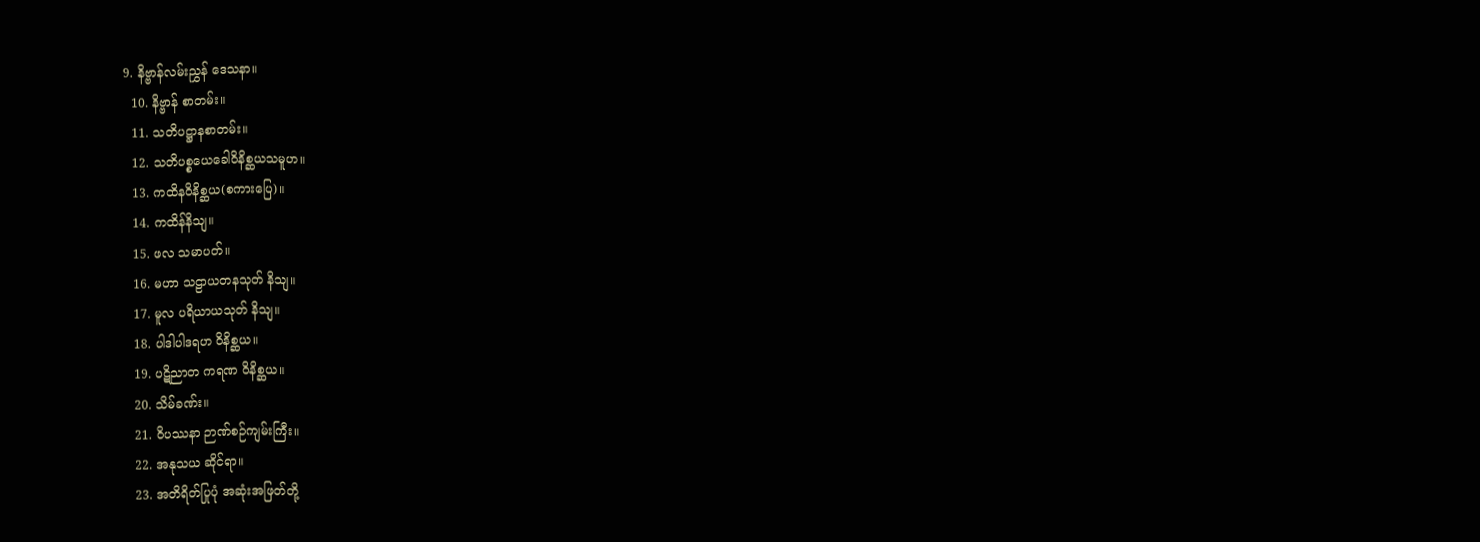9. နိဗ္ဗာန်လမ်းညွှန် ဒေသနာ။
  10. နိဗ္ဗာန် စာတမ်း။
  11. သတိပဋ္ဌာနစာတမ်း။
  12. သတိပစ္စယေခေါဝိနိစ္ဆယသမူဟ။
  13. ကထိနဝိနိစ္ဆယ(စကားပြေ)။
  14. ကထိန်နိသျ။
  15. ဖလ သမာပတ်။
  16. မဟာ သဠာယတနသုတ် နိသျ။
  17. မူလ ပရိယာယသုတ် နိသျ။
  18. ပါဒါပါဒရဟ ဝိနိစ္ဆယ။
  19. ပဋိညာတ ကရဏ ဝိနိစ္ဆယ။
  20. သိမ်ခဏ်း။
  21. ဝိပဿနာ ဉာဏ်စဉ်ကျမ်းကြီး။
  22. အနုသယ ဆိုင်ရာ။
  23. အတိရိတ်ပြုပုံ အဆုံးအဖြတ်တို့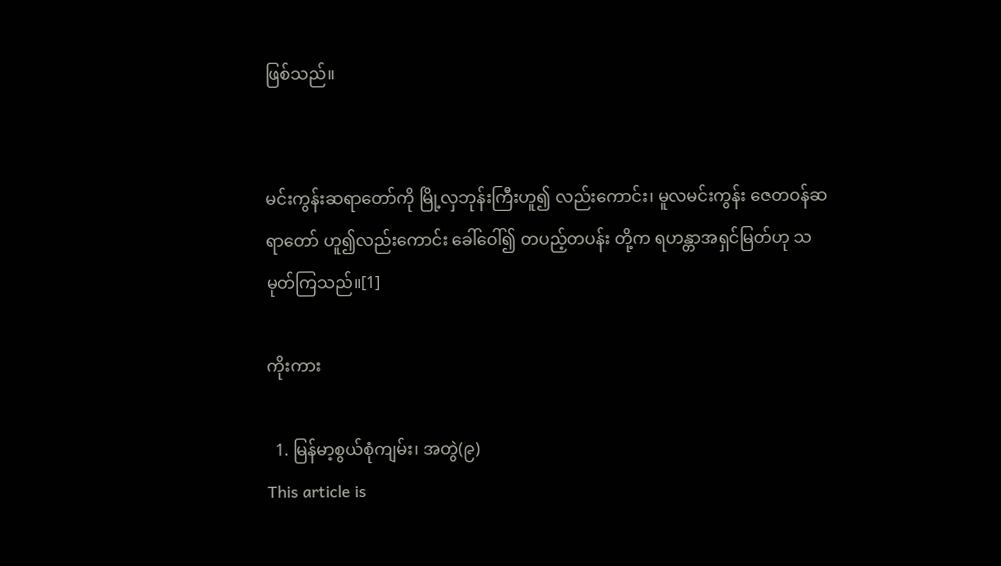ဖြစ်သည်။


မင်းကွန်းဆရာတော်ကို မြို့လှဘုန်းကြီးဟူ၍ လည်းကောင်း၊ မူလမင်းကွန်း ဇေတဝန်ဆရာတော် ဟူ၍လည်းကောင်း ခေါ်ဝေါ်၍ တပည့်တပန်း တို့က ရဟန္တာအရှင်မြတ်ဟု သမုတ်ကြသည်။[1]

ကိုးကား

  1. မြန်မာ့စွယ်စုံကျမ်း၊ အတွဲ(၉)
This article is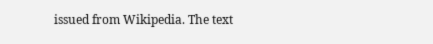issued from Wikipedia. The text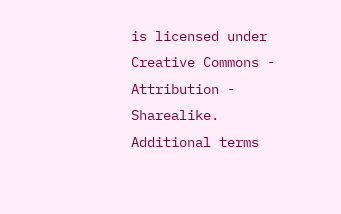is licensed under Creative Commons - Attribution - Sharealike. Additional terms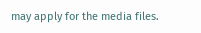may apply for the media files.